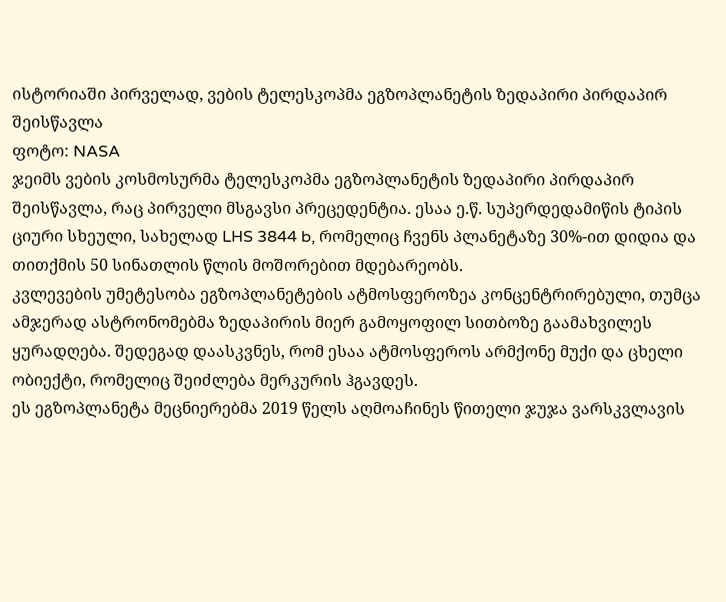ისტორიაში პირველად, ვების ტელესკოპმა ეგზოპლანეტის ზედაპირი პირდაპირ შეისწავლა
ფოტო: NASA
ჯეიმს ვების კოსმოსურმა ტელესკოპმა ეგზოპლანეტის ზედაპირი პირდაპირ შეისწავლა, რაც პირველი მსგავსი პრეცედენტია. ესაა ე.წ. სუპერდედამიწის ტიპის ციური სხეული, სახელად LHS 3844 b, რომელიც ჩვენს პლანეტაზე 30%-ით დიდია და თითქმის 50 სინათლის წლის მოშორებით მდებარეობს.
კვლევების უმეტესობა ეგზოპლანეტების ატმოსფეროზეა კონცენტრირებული, თუმცა ამჯერად ასტრონომებმა ზედაპირის მიერ გამოყოფილ სითბოზე გაამახვილეს ყურადღება. შედეგად დაასკვნეს, რომ ესაა ატმოსფეროს არმქონე მუქი და ცხელი ობიექტი, რომელიც შეიძლება მერკურის ჰგავდეს.
ეს ეგზოპლანეტა მეცნიერებმა 2019 წელს აღმოაჩინეს წითელი ჯუჯა ვარსკვლავის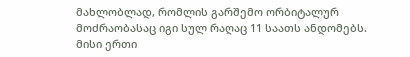მახლობლად, რომლის გარშემო ორბიტალურ მოძრაობასაც იგი სულ რაღაც 11 საათს ანდომებს. მისი ერთი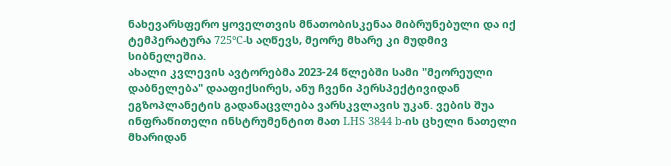ნახევარსფერო ყოველთვის მნათობისკენაა მიბრუნებული და იქ ტემპერატურა 725°C-ს აღწევს, მეორე მხარე კი მუდმივ სიბნელეშია.
ახალი კვლევის ავტორებმა 2023-24 წლებში სამი "მეორეული დაბნელება" დააფიქსირეს, ანუ ჩვენი პერსპექტივიდან ეგზოპლანეტის გადანაცვლება ვარსკვლავის უკან. ვების შუა ინფრაწითელი ინსტრუმენტით მათ LHS 3844 b-ის ცხელი ნათელი მხარიდან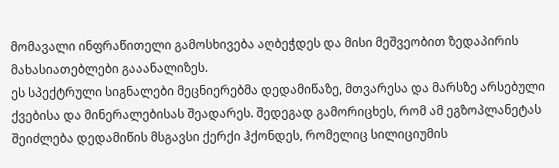მომავალი ინფრაწითელი გამოსხივება აღბეჭდეს და მისი მეშვეობით ზედაპირის მახასიათებლები გააანალიზეს.
ეს სპექტრული სიგნალები მეცნიერებმა დედამიწაზე, მთვარესა და მარსზე არსებული ქვებისა და მინერალებისას შეადარეს. შედეგად გამორიცხეს, რომ ამ ეგზოპლანეტას შეიძლება დედამიწის მსგავსი ქერქი ჰქონდეს, რომელიც სილიციუმის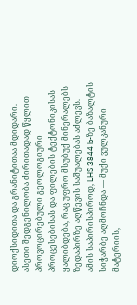დიოქსიდითა და გრანიტითაა მდიდარი. ასეთი შედგენილობა ძირითადად წყლით პროვოცირებული გეოლოგიური პროცესებისას და ფილების ტექტონიკისას ყალიბდება, რაც უფრო მსუბუქ მინერალებს ზედაპირზე აღწევის საშუალებას აძლევს.
ამის საპირისპიროდ, LHS 3844 b-ზე ბაზალტის სიჭარბე აღმოჩნდა — მუქი ვულკანური მატერიის,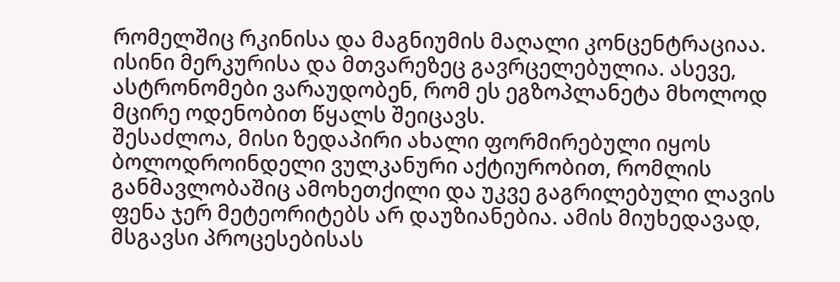რომელშიც რკინისა და მაგნიუმის მაღალი კონცენტრაციაა. ისინი მერკურისა და მთვარეზეც გავრცელებულია. ასევე, ასტრონომები ვარაუდობენ, რომ ეს ეგზოპლანეტა მხოლოდ მცირე ოდენობით წყალს შეიცავს.
შესაძლოა, მისი ზედაპირი ახალი ფორმირებული იყოს ბოლოდროინდელი ვულკანური აქტიურობით, რომლის განმავლობაშიც ამოხეთქილი და უკვე გაგრილებული ლავის ფენა ჯერ მეტეორიტებს არ დაუზიანებია. ამის მიუხედავად, მსგავსი პროცესებისას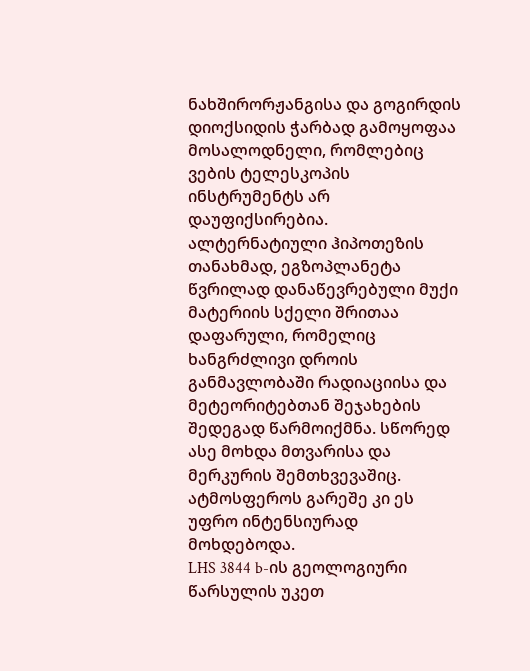ნახშირორჟანგისა და გოგირდის დიოქსიდის ჭარბად გამოყოფაა მოსალოდნელი, რომლებიც ვების ტელესკოპის ინსტრუმენტს არ დაუფიქსირებია.
ალტერნატიული ჰიპოთეზის თანახმად, ეგზოპლანეტა წვრილად დანაწევრებული მუქი მატერიის სქელი შრითაა დაფარული, რომელიც ხანგრძლივი დროის განმავლობაში რადიაციისა და მეტეორიტებთან შეჯახების შედეგად წარმოიქმნა. სწორედ ასე მოხდა მთვარისა და მერკურის შემთხვევაშიც. ატმოსფეროს გარეშე კი ეს უფრო ინტენსიურად მოხდებოდა.
LHS 3844 b-ის გეოლოგიური წარსულის უკეთ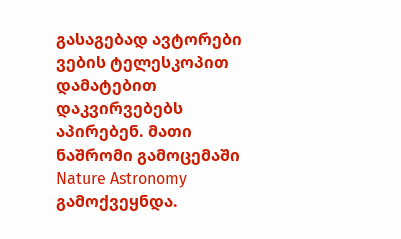გასაგებად ავტორები ვების ტელესკოპით დამატებით დაკვირვებებს აპირებენ. მათი ნაშრომი გამოცემაში Nature Astronomy გამოქვეყნდა.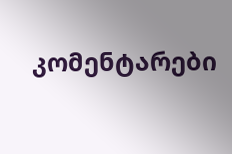კომენტარები